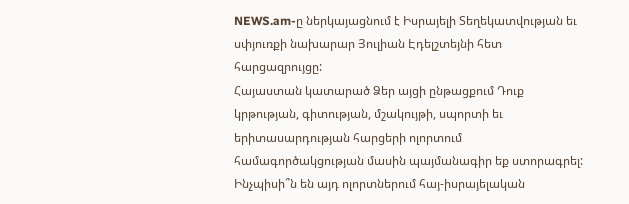NEWS.am-ը ներկայացնում է Իսրայելի Տեղեկատվության եւ սփյուռքի նախարար Յուլիան Էդելշտեյնի հետ հարցազրույցը:
Հայաստան կատարած Ձեր այցի ընթացքում Դուք կրթության, գիտության, մշակույթի, սպորտի եւ երիտասարդության հարցերի ոլորտում համագործակցության մասին պայմանագիր եք ստորագրել: Ինչպիսի՞ն են այդ ոլորտներում հայ-իսրայելական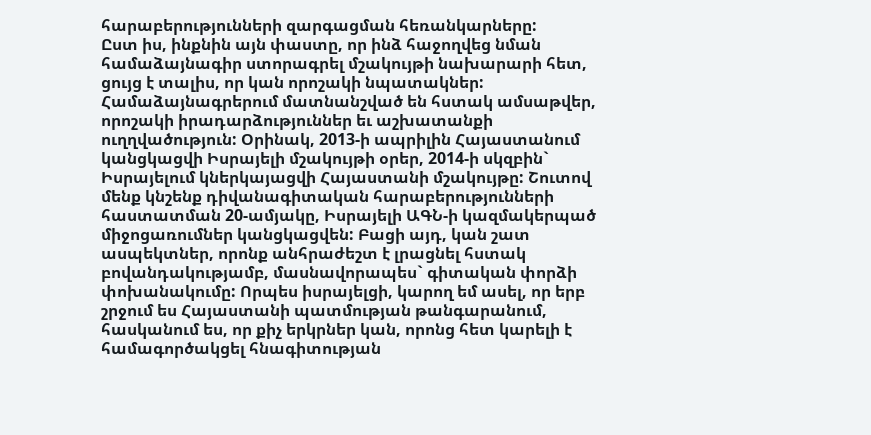հարաբերությունների զարգացման հեռանկարները:
Ըստ իս, ինքնին այն փաստը, որ ինձ հաջողվեց նման համաձայնագիր ստորագրել մշակույթի նախարարի հետ, ցույց է տալիս, որ կան որոշակի նպատակներ: Համաձայնագրերում մատնանշված են հստակ ամսաթվեր, որոշակի իրադարձություններ եւ աշխատանքի ուղղվածություն: Օրինակ, 2013-ի ապրիլին Հայաստանում կանցկացվի Իսրայելի մշակույթի օրեր, 2014-ի սկզբին` Իսրայելում կներկայացվի Հայաստանի մշակույթը: Շուտով մենք կնշենք դիվանագիտական հարաբերությունների հաստատման 20-ամյակը, Իսրայելի ԱԳՆ-ի կազմակերպած միջոցառումներ կանցկացվեն: Բացի այդ, կան շատ ասպեկտներ, որոնք անհրաժեշտ է լրացնել հստակ բովանդակությամբ, մասնավորապես` գիտական փորձի փոխանակումը: Որպես իսրայելցի, կարող եմ ասել, որ երբ շրջում ես Հայաստանի պատմության թանգարանում, հասկանում ես, որ քիչ երկրներ կան, որոնց հետ կարելի է համագործակցել հնագիտության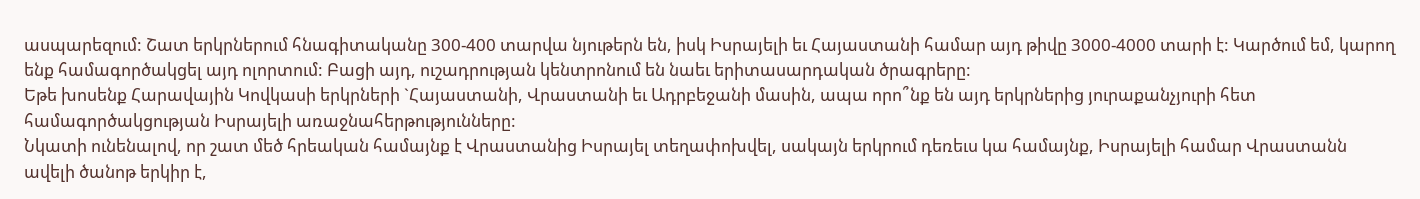ասպարեզում: Շատ երկրներում հնագիտականը 300-400 տարվա նյութերն են, իսկ Իսրայելի եւ Հայաստանի համար այդ թիվը 3000-4000 տարի է: Կարծում եմ, կարող ենք համագործակցել այդ ոլորտում: Բացի այդ, ուշադրության կենտրոնում են նաեւ երիտասարդական ծրագրերը:
Եթե խոսենք Հարավային Կովկասի երկրների `Հայաստանի, Վրաստանի եւ Ադրբեջանի մասին, ապա որո՞նք են այդ երկրներից յուրաքանչյուրի հետ համագործակցության Իսրայելի առաջնահերթությունները:
Նկատի ունենալով, որ շատ մեծ հրեական համայնք է Վրաստանից Իսրայել տեղափոխվել, սակայն երկրում դեռեւս կա համայնք, Իսրայելի համար Վրաստանն ավելի ծանոթ երկիր է,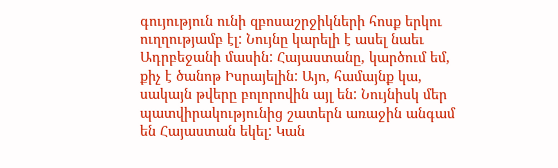գույություն ունի զբոսաշրջիկների հոսք երկու ուղղությամբ էլ: Նույնը կարելի է ասել նաեւ Ադրբեջանի մասին: Հայաստանը, կարծում եմ, քիչ է ծանոթ Իսրայելին: Այո, համայնք կա, սակայն թվերը բոլորովին այլ են: Նույնիսկ մեր պատվիրակությունից շատերն առաջին անգամ են Հայաստան եկել: Կան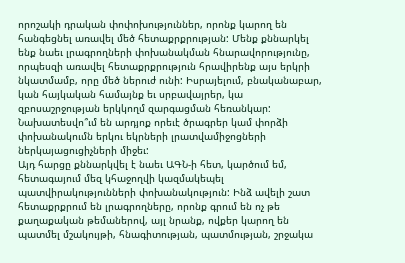որոշակի դրական փոփոխություններ, որոնք կարող են հանգեցնել առավել մեծ հետաքրքրության: Մենք քննարկել ենք նաեւ լրագրողների փոխանակման հնարավորությունը, որպեսզի առավել հետաքրքրություն հրավիրենք այս երկրի նկատմամբ, որը մեծ ներուժ ունի: Իսրայելում, բնականաբար, կան հայկական համայնք եւ սրբավայրեր, կա զբոսաշրջության երկկողմ զարգացման հեռանկար:
Նախատեսվո՞ւմ են արդյոք որեւէ ծրագրեր կամ փորձի փոխանակումն երկու եկրների լրատվամիջոցների ներկայացուցիչների միջեւ:
Այդ հարցը քննարկվել է նաեւ ԱԳՆ-ի հետ, կարծում եմ, հետագայում մեզ կհաջողվի կազմակեպել պատվիրակությունների փոխանակություն: Ինձ ավելի շատ հետաքրքրում են լրագրողները, որոնք գրում են ոչ թե քաղաքական թեմաներով, այլ նրանք, ովքեր կարող են պատմել մշակույթի, հնագիտության, պատմության, շրջակա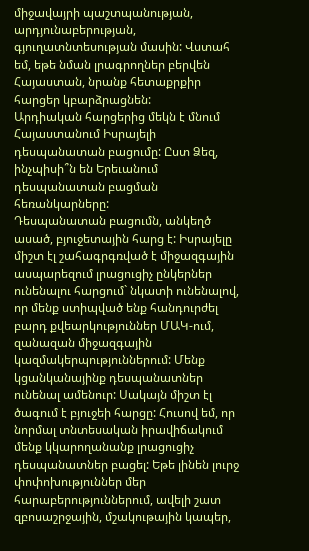միջավայրի պաշտպանության, արդյունաբերության, գյուղատնտեսության մասին: Վստահ եմ, եթե նման լրագրողներ բերվեն Հայաստան, նրանք հետաքրքիր հարցեր կբարձրացնեն:
Արդիական հարցերից մեկն է մնում Հայաստանում Իսրայելի դեսպանատան բացումը: Ըստ Ձեզ, ինչպիսի՞ն են Երեւանում դեսպանատան բացման հեռանկարները:
Դեսպանատան բացումն, անկեղծ ասած, բյուջետային հարց է: Իսրայելը միշտ էլ շահագրգռված է միջազգային ասպարեզում լրացուցիչ ընկերներ ունենալու հարցում` նկատի ունենալով, որ մենք ստիպված ենք հանդուրժել բարդ քվեարկություններ ՄԱԿ-ում, զանազան միջազգային կազմակերպություններում: Մենք կցանկանայինք դեսպանատներ ունենալ ամենուր: Սակայն միշտ էլ ծագում է բյուջեի հարցը: Հուսով եմ, որ նորմալ տնտեսական իրավիճակում մենք կկարողանանք լրացուցիչ դեսպանատներ բացել: Եթե լինեն լուրջ փոփոխություններ մեր հարաբերություններում, ավելի շատ զբոսաշրջային, մշակութային կապեր,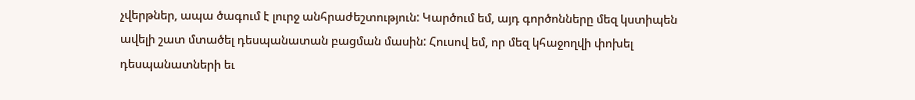չվերթներ, ապա ծագում է լուրջ անհրաժեշտություն: Կարծում եմ, այդ գործոնները մեզ կստիպեն ավելի շատ մտածել դեսպանատան բացման մասին: Հուսով եմ, որ մեզ կհաջողվի փոխել դեսպանատների եւ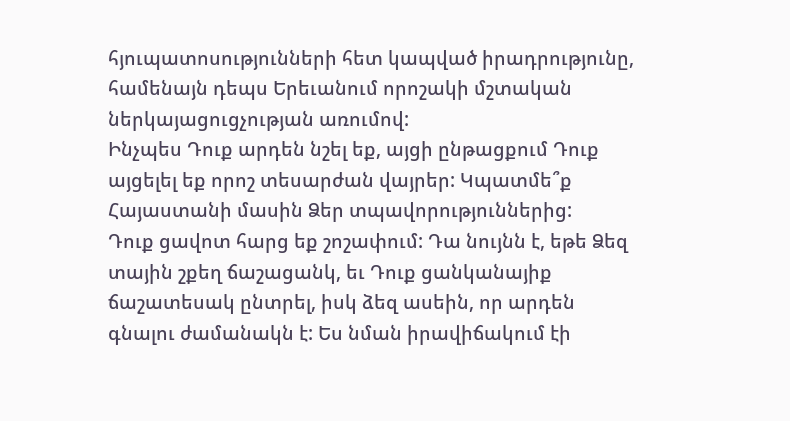հյուպատոսությունների հետ կապված իրադրությունը, համենայն դեպս Երեւանում որոշակի մշտական ներկայացուցչության առումով:
Ինչպես Դուք արդեն նշել եք, այցի ընթացքում Դուք այցելել եք որոշ տեսարժան վայրեր: Կպատմե՞ք Հայաստանի մասին Ձեր տպավորություններից:
Դուք ցավոտ հարց եք շոշափում: Դա նույնն է, եթե Ձեզ տային շքեղ ճաշացանկ, եւ Դուք ցանկանայիք ճաշատեսակ ընտրել, իսկ ձեզ ասեին, որ արդեն գնալու ժամանակն է: Ես նման իրավիճակում էի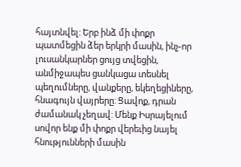հայտնվել: Երբ ինձ մի փոքր պատմեցին ձեր երկրի մասին, ինչ-որ լուսանկարներ ցույց տվեցին, անմիջապես ցանկացա տեսնել պեղումները, վանքերը, եկեղեցիները, հնագույն վայրերը: Ցավոք, դրան ժամանակ չեղավ: Մենք Իսրայելում սովոր ենք մի փոքր վերեւից նայել հնությունների մասին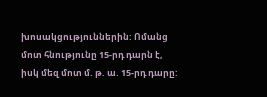խոսակցություններին: Ոմանց մոտ հնությունը 15-րդ դարն է, իսկ մեզ մոտ մ. թ. ա. 15-րդ դարը: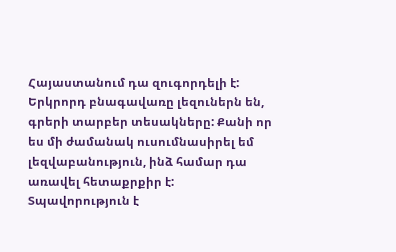Հայաստանում դա զուգորդելի է: Երկրորդ բնագավառը լեզուներն են, գրերի տարբեր տեսակները: Քանի որ ես մի ժամանակ ուսումնասիրել եմ լեզվաբանություն, ինձ համար դա առավել հետաքրքիր է: Տպավորություն է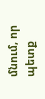մնում, որ պետք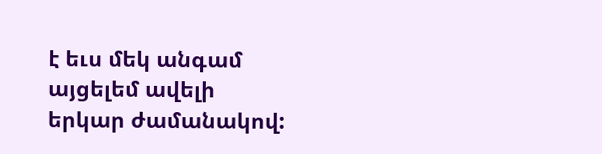է եւս մեկ անգամ այցելեմ ավելի երկար ժամանակով: